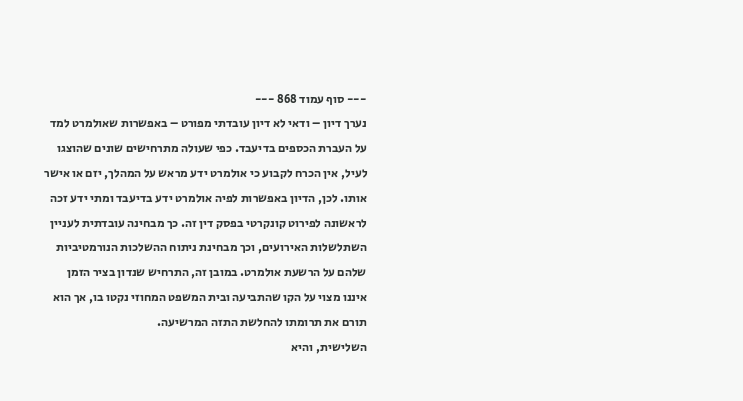--- סוף עמוד 868 ---
נערך דיון – ודאי לא דיון עובדתי מפורט – באפשרות שאולמרט למד על העברת הכספים בדיעבד. כפי שעולה מתרחישים שונים שהוצגו לעיל, אין הכרח לקבוע כי אולמרט ידע מראש על המהלך, יזם או אישר אותו. לכן, הדיון באפשרות לפיה אולמרט ידע בדיעבד ומתי ידע זכה לראשונה לפירוט קונקרטי בפסק דין זה. כך מבחינה עובדתית לעניין השתלשלות האירועים, וכך מבחינת ניתוח ההשלכות הנורמטיביות שלהם על הרשעת אולמרט. במובן זה, התרחיש שנדון בציר הזמן איננו מצוי על הקו שהתביעה ובית המשפט המחוזי נקטו בו, אך הוא תורם את תרומתו להחלשת התזה המרשיעה.
השלישית, והיא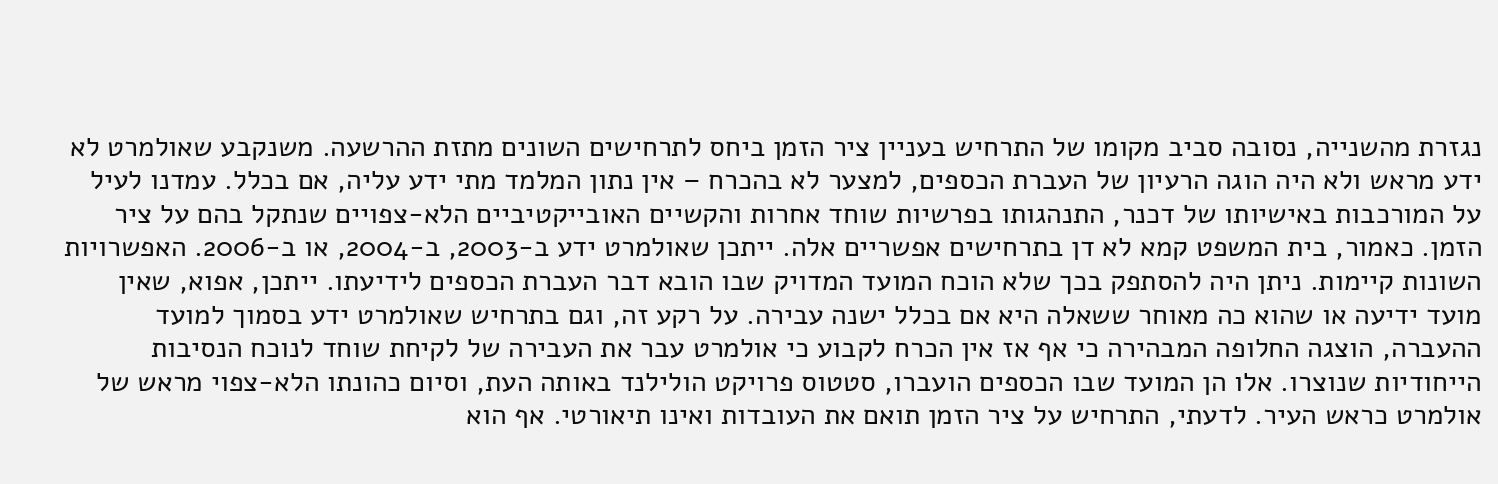נגזרת מהשנייה, נסובה סביב מקומו של התרחיש בעניין ציר הזמן ביחס לתרחישים השונים מתזת ההרשעה. משנקבע שאולמרט לא ידע מראש ולא היה הוגה הרעיון של העברת הכספים, למצער לא בהכרח – אין נתון המלמד מתי ידע עליה, אם בכלל. עמדנו לעיל על המורכבות באישיותו של דכנר, התנהגותו בפרשיות שוחד אחרות והקשיים האובייקטיביים הלא-צפויים שנתקל בהם על ציר הזמן. כאמור, בית המשפט קמא לא דן בתרחישים אפשריים אלה. ייתכן שאולמרט ידע ב-2003, ב-2004, או ב-2006. האפשרויות השונות קיימות. ניתן היה להסתפק בכך שלא הוכח המועד המדויק שבו הובא דבר העברת הכספים לידיעתו. ייתכן, אפוא, שאין מועד ידיעה או שהוא כה מאוחר ששאלה היא אם בכלל ישנה עבירה. על רקע זה, וגם בתרחיש שאולמרט ידע בסמוך למועד ההעברה, הוצגה החלופה המבהירה כי אף אז אין הכרח לקבוע כי אולמרט עבר את העבירה של לקיחת שוחד לנוכח הנסיבות הייחודיות שנוצרו. אלו הן המועד שבו הכספים הועברו, סטטוס פרויקט הולילנד באותה העת, וסיום כהונתו הלא-צפוי מראש של אולמרט כראש העיר. לדעתי, התרחיש על ציר הזמן תואם את העובדות ואינו תיאורטי. אף הוא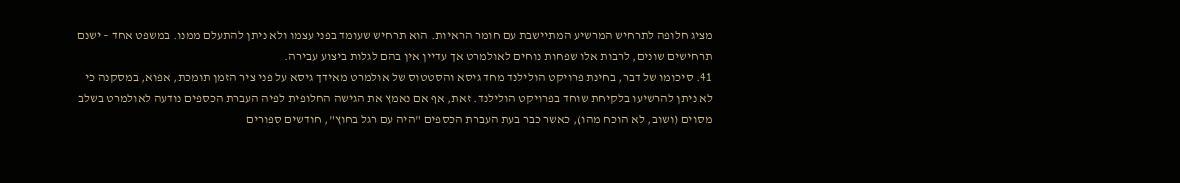מציג חלופה לתרחיש המרשיע המתיישבת עם חומר הראיות. הוא תרחיש שעומד בפני עצמו ולא ניתן להתעלם ממנו. במשפט אחד – ישנם תרחישים שונים, לרבות אלו שפחות נוחים לאולמרט אך עדיין אין בהם לגלות ביצוע עבירה.
41. סיכומו של דבר, בחינת פרויקט הולילנד מחד גיסא והסטטוס של אולמרט מאידך גיסא על פני ציר הזמן תומכת, אפוא, במסקנה כי לא ניתן להרשיעו בלקיחת שוחד בפרויקט הולילנד. זאת, אף אם נאמץ את הגישה החלופית לפיה העברת הכספים נודעה לאולמרט בשלב מסוים (ושוב, לא הוכח מהו), כאשר כבר בעת העברת הכספים "היה עם רגל בחוץ", חודשים ספורים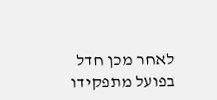לאחר מכן חדל בפועל מתפקידו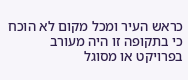כראש העיר ומכל מקום לא הוכח כי בתקופה זו היה מעורב בפרויקט או מסוגל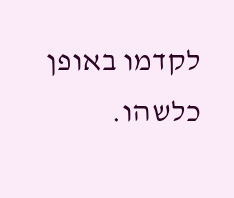לקדמו באופן כלשהו.